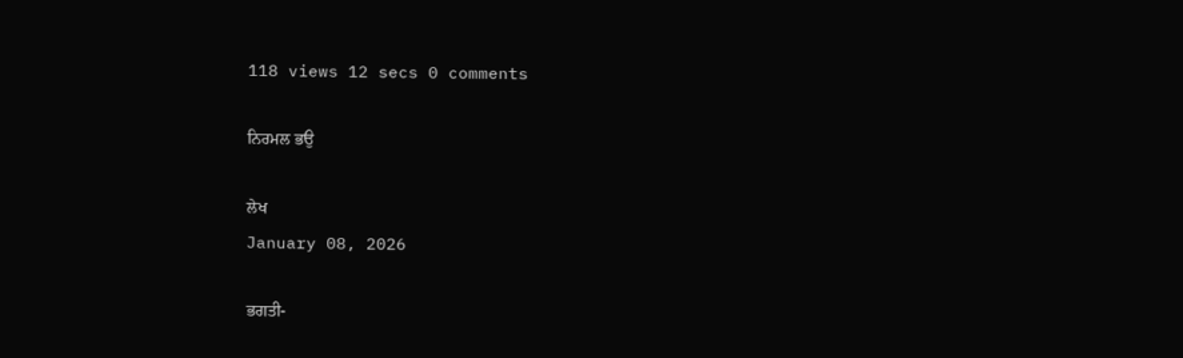118 views 12 secs 0 comments

ਨਿਰਮਲ ਭਉ

ਲੇਖ
January 08, 2026

ਭਗਤੀ-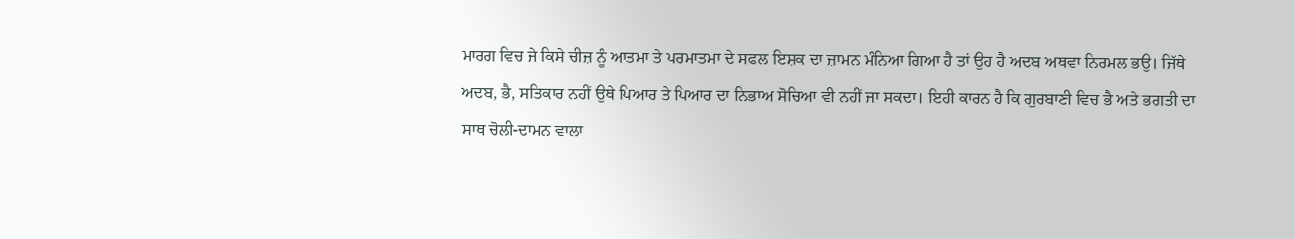ਮਾਰਗ ਵਿਚ ਜੇ ਕਿਸੇ ਚੀਜ਼ ਨੂੰ ਆਤਮਾ ਤੇ ਪਰਮਾਤਮਾ ਦੇ ਸਫਲ ਇਸ਼ਕ ਦਾ ਜ਼ਾਮਨ ਮੰਨਿਆ ਗਿਆ ਹੈ ਤਾਂ ਉਹ ਹੈ ਅਦਬ ਅਥਵਾ ਨਿਰਮਲ ਭਉ। ਜਿੱਥੇ ਅਦਬ, ਭੈ, ਸਤਿਕਾਰ ਨਹੀਂ ਉਥੇ ਪਿਆਰ ਤੇ ਪਿਆਰ ਦਾ ਨਿਭਾਅ ਸੋਚਿਆ ਵੀ ਨਹੀਂ ਜਾ ਸਕਦਾ। ਇਹੀ ਕਾਰਨ ਹੈ ਕਿ ਗੁਰਬਾਣੀ ਵਿਚ ਭੈ ਅਤੇ ਭਗਤੀ ਦਾ ਸਾਥ ਚੋਲੀ-ਦਾਮਨ ਵਾਲਾ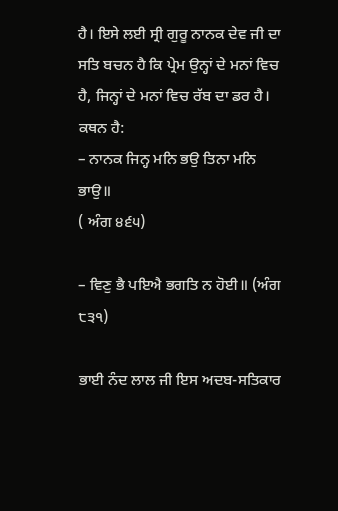ਹੈ। ਇਸੇ ਲਈ ਸ੍ਰੀ ਗੁਰੂ ਨਾਨਕ ਦੇਵ ਜੀ ਦਾ ਸਤਿ ਬਚਨ ਹੈ ਕਿ ਪ੍ਰੇਮ ਉਨ੍ਹਾਂ ਦੇ ਮਨਾਂ ਵਿਚ ਹੈ, ਜਿਨ੍ਹਾਂ ਦੇ ਮਨਾਂ ਵਿਚ ਰੱਬ ਦਾ ਡਰ ਹੈ। ਕਥਨ ਹੈ:
– ਨਾਨਕ ਜਿਨ੍ਹ ਮਨਿ ਭਉ ਤਿਨਾ ਮਨਿ ਭਾਉ॥
( ਅੰਗ ੪੬੫)

– ਵਿਣੁ ਭੈ ਪਇਐ ਭਗਤਿ ਨ ਹੋਈ॥ (ਅੰਗ ੮੩੧)

ਭਾਈ ਨੰਦ ਲਾਲ ਜੀ ਇਸ ਅਦਬ-ਸਤਿਕਾਰ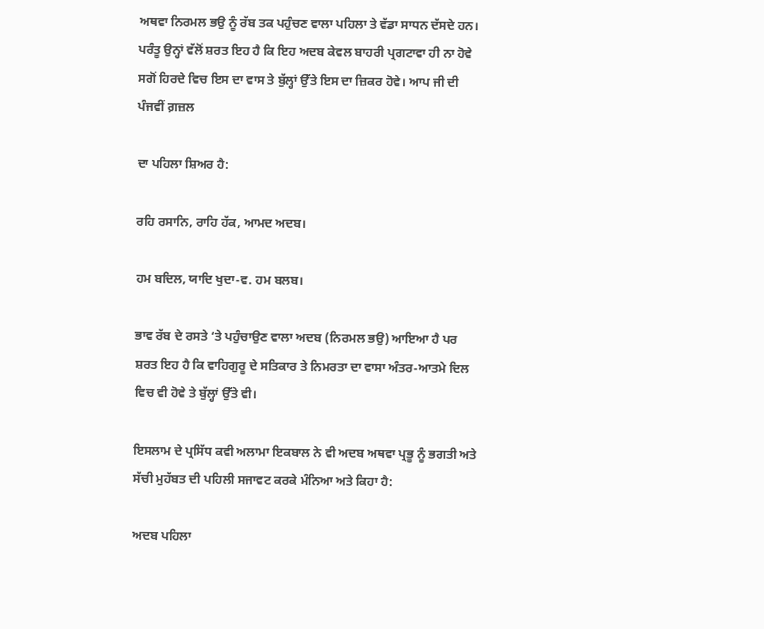ਅਥਵਾ ਨਿਰਮਲ ਭਉ ਨੂੰ ਰੱਬ ਤਕ ਪਹੁੰਚਣ ਵਾਲਾ ਪਹਿਲਾ ਤੇ ਵੱਡਾ ਸਾਧਨ ਦੱਸਦੇ ਹਨ। ਪਰੰਤੂ ਉਨ੍ਹਾਂ ਵੱਲੋਂ ਸ਼ਰਤ ਇਹ ਹੈ ਕਿ ਇਹ ਅਦਬ ਕੇਵਲ ਬਾਹਰੀ ਪ੍ਰਗਟਾਵਾ ਹੀ ਨਾ ਹੋਵੇ ਸਗੋਂ ਹਿਰਦੇ ਵਿਚ ਇਸ ਦਾ ਵਾਸ ਤੇ ਬੁੱਲ੍ਹਾਂ ਉੱਤੇ ਇਸ ਦਾ ਜ਼ਿਕਰ ਹੋਵੇ। ਆਪ ਜੀ ਦੀ ਪੰਜਵੀਂ ਗ਼ਜ਼ਲ

ਦਾ ਪਹਿਲਾ ਸ਼ਿਅਰ ਹੈ:

ਰਹਿ ਰਸਾਨਿ, ਰਾਹਿ ਹੱਕ, ਆਮਦ ਅਦਬ।

ਹਮ ਬਦਿਲ, ਯਾਦਿ ਖੁਦਾ-ਵ. ਹਮ ਬਲਬ।

ਭਾਵ ਰੱਬ ਦੇ ਰਸਤੇ ‘ਤੇ ਪਹੁੰਚਾਉਣ ਵਾਲਾ ਅਦਬ (ਨਿਰਮਲ ਭਉ) ਆਇਆ ਹੈ ਪਰ ਸ਼ਰਤ ਇਹ ਹੈ ਕਿ ਵਾਹਿਗੁਰੂ ਦੇ ਸਤਿਕਾਰ ਤੇ ਨਿਮਰਤਾ ਦਾ ਵਾਸਾ ਅੰਤਰ-ਆਤਮੇ ਦਿਲ ਵਿਚ ਵੀ ਹੋਵੇ ਤੇ ਬੁੱਲ੍ਹਾਂ ਉੱਤੇ ਵੀ।

ਇਸਲਾਮ ਦੇ ਪ੍ਰਸਿੱਧ ਕਵੀ ਅਲਾਮਾ ਇਕਬਾਲ ਨੇ ਵੀ ਅਦਬ ਅਥਵਾ ਪ੍ਰਭੂ ਨੂੰ ਭਗਤੀ ਅਤੇ ਸੱਚੀ ਮੁਹੱਬਤ ਦੀ ਪਹਿਲੀ ਸਜਾਵਟ ਕਰਕੇ ਮੰਨਿਆ ਅਤੇ ਕਿਹਾ ਹੈ:

ਅਦਬ ਪਹਿਲਾ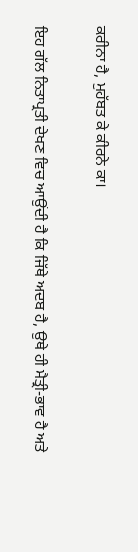ਕਰੀਨਾ ਹੈ, ਮੁਹੱਬਤ ਕੇ ਕੀਰਨੇ ਕਾ।

ਇਹ ਗੱਲ ਨਿਤਾਪ੍ਰਤੀ ਦੇਖਣ ਵਿਚ ਆਉਂਦੀ ਹੈ ਕਿ ਜਿੱਥੇ ਅਦਬ ਹੈ, ਉਥੇ ਹੀ ਮੈਤ੍ਰੀ-ਭਾਵ ਹੈ ਅਤੇ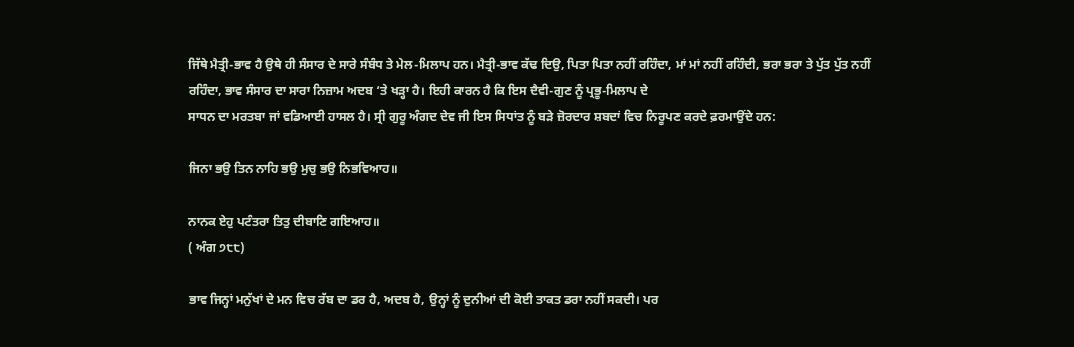ਜਿੱਥੇ ਮੈਤ੍ਰੀ-ਭਾਵ ਹੈ ਉਥੇ ਹੀ ਸੰਸਾਰ ਦੇ ਸਾਰੇ ਸੰਬੰਧ ਤੇ ਮੇਲ-ਮਿਲਾਪ ਹਨ। ਮੈਤ੍ਰੀ-ਭਾਵ ਕੱਢ ਦਿਉ, ਪਿਤਾ ਪਿਤਾ ਨਹੀਂ ਰਹਿੰਦਾ, ਮਾਂ ਮਾਂ ਨਹੀਂ ਰਹਿੰਦੀ, ਭਰਾ ਭਰਾ ਤੇ ਪੁੱਤ ਪੁੱਤ ਨਹੀਂ ਰਹਿੰਦਾ, ਭਾਵ ਸੰਸਾਰ ਦਾ ਸਾਰਾ ਨਿਜ਼ਾਮ ਅਦਬ ‘ਤੇ ਖੜ੍ਹਾ ਹੈ। ਇਹੀ ਕਾਰਨ ਹੈ ਕਿ ਇਸ ਦੈਵੀ-ਗੁਣ ਨੂੰ ਪ੍ਰਭੂ-ਮਿਲਾਪ ਦੇ
ਸਾਧਨ ਦਾ ਮਰਤਬਾ ਜਾਂ ਵਡਿਆਈ ਹਾਸਲ ਹੈ। ਸ੍ਰੀ ਗੁਰੂ ਅੰਗਦ ਦੇਵ ਜੀ ਇਸ ਸਿਧਾਂਤ ਨੂੰ ਬੜੇ ਜ਼ੋਰਦਾਰ ਸ਼ਬਦਾਂ ਵਿਚ ਨਿਰੂਪਣ ਕਰਦੇ ਫ਼ਰਮਾਉਂਦੇ ਹਨ:

ਜਿਨਾ ਭਉ ਤਿਨ ਨਾਹਿ ਭਉ ਮੁਚੁ ਭਉ ਨਿਭਵਿਆਹ॥

ਨਾਨਕ ਏਹੁ ਪਟੰਤਰਾ ਤਿਤੁ ਦੀਬਾਣਿ ਗਇਆਹ॥
( ਅੰਗ ੭੮੮)

ਭਾਵ ਜਿਨ੍ਹਾਂ ਮਨੁੱਖਾਂ ਦੇ ਮਨ ਵਿਚ ਰੱਬ ਦਾ ਡਰ ਹੈ, ਅਦਬ ਹੈ, ਉਨ੍ਹਾਂ ਨੂੰ ਦੁਨੀਆਂ ਦੀ ਕੋਈ ਤਾਕਤ ਡਰਾ ਨਹੀਂ ਸਕਦੀ। ਪਰ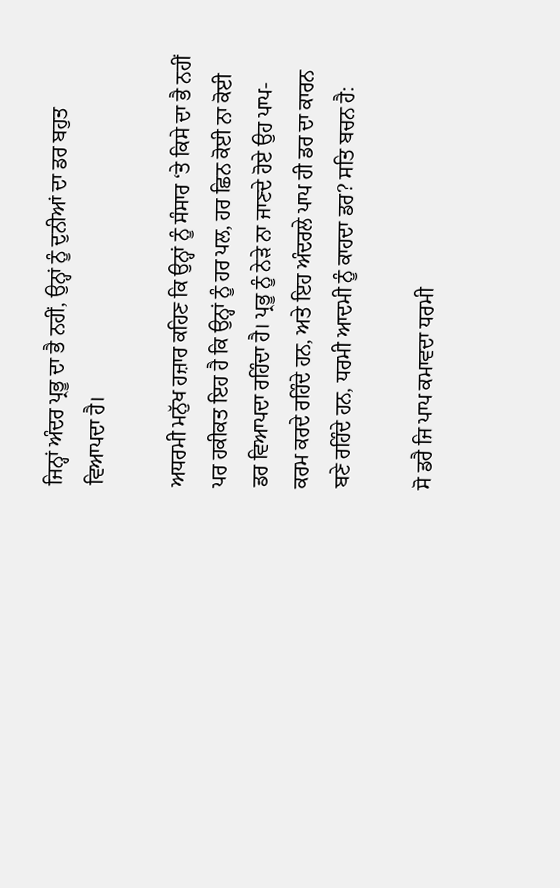ਜਿਨ੍ਹਾਂ ਅੰਦਰ ਪ੍ਰਭੂ ਦਾ ਭੈ ਨਹੀਂ, ਉਨ੍ਹਾਂ ਨੂੰ ਦੁਨੀਆਂ ਦਾ ਡਰ ਬਹੁਤ ਵਿਆਪਦਾ ਹੈ।

ਅਧਰਮੀ ਮਨੁੱਖ ਹਜ਼ਾਰ ਕਹਿਣ ਕਿ ਉਨ੍ਹਾਂ ਨੂੰ ਸੰਸਾਰ ‘ਤੇ ਕਿਸੇ ਦਾ ਭੈ ਨਹੀਂ ਪਰ ਹਕੀਕਤ ਇਹ ਹੈ ਕਿ ਉਨ੍ਹਾਂ ਨੂੰ ਹਰ ਪਲ, ਹਰ ਛਿਨ ਕੋਈ ਨਾ ਕੋਈ ਡਰ ਵਿਆਪਦਾ ਰਹਿੰਦਾ ਹੈ। ਪ੍ਰਭੂ ਨੂੰ ਨੇੜੇ ਨਾ ਜਾਣਦੇ ਹੋਏ ਉਹ ਪਾਪ-ਕਰਮ ਕਰਦੇ ਰਹਿੰਦੇ ਹਨ, ਅਤੇ ਇਹ ਅੰਦਰਲੇ ਪਾਪ ਹੀ ਡਰ ਦਾ ਕਾਰਨ ਬਣੇ ਰਹਿੰਦੇ ਹਨ, ਧਰਮੀ ਆਦਮੀ ਨੂੰ ਕਾਹਦਾ ਡਰ? ਸਤਿ ਬਚਨ ਹੈ:

ਸੋ ਡਰੈ ਜਿ ਪਾਪ ਕਮਾਵਦਾ ਧਰਮੀ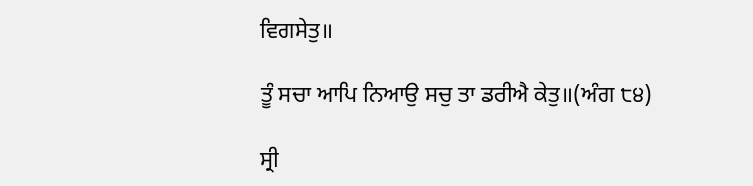ਵਿਗਸੇਤੁ॥

ਤੂੰ ਸਚਾ ਆਪਿ ਨਿਆਉ ਸਚੁ ਤਾ ਡਰੀਐ ਕੇਤੁ॥(ਅੰਗ ੮੪)

ਸ੍ਰੀ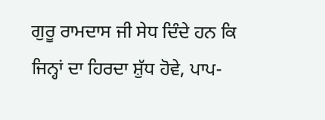ਗੁਰੂ ਰਾਮਦਾਸ ਜੀ ਸੇਧ ਦਿੰਦੇ ਹਨ ਕਿ ਜਿਨ੍ਹਾਂ ਦਾ ਹਿਰਦਾ ਸ਼ੁੱਧ ਹੋਵੇ, ਪਾਪ-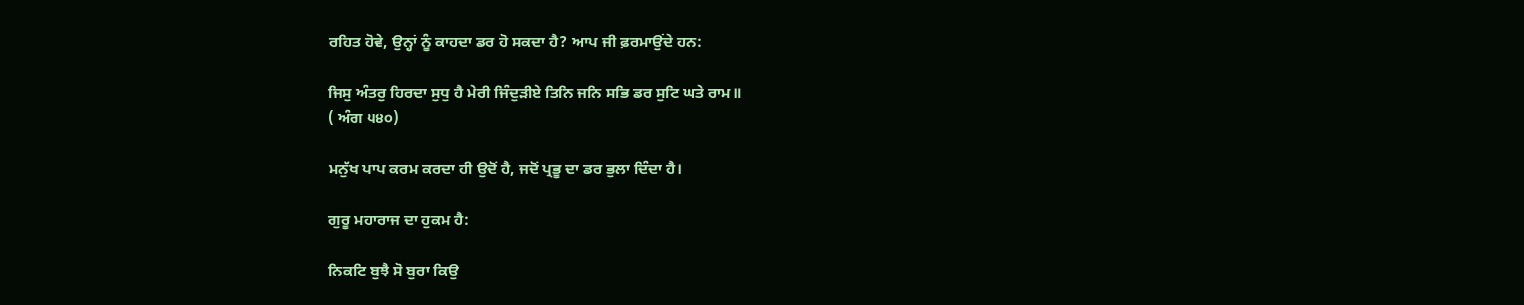ਰਹਿਤ ਹੋਵੇ, ਉਨ੍ਹਾਂ ਨੂੰ ਕਾਹਦਾ ਡਰ ਹੋ ਸਕਦਾ ਹੈ? ਆਪ ਜੀ ਫ਼ਰਮਾਉਂਦੇ ਹਨ:

ਜਿਸੁ ਅੰਤਰੁ ਹਿਰਦਾ ਸੁਧੁ ਹੈ ਮੇਰੀ ਜਿੰਦੁੜੀਏ ਤਿਨਿ ਜਨਿ ਸਭਿ ਡਰ ਸੁਟਿ ਘਤੇ ਰਾਮ॥
( ਅੰਗ ੫੪੦)

ਮਨੁੱਖ ਪਾਪ ਕਰਮ ਕਰਦਾ ਹੀ ਉਦੋਂ ਹੈ, ਜਦੋਂ ਪ੍ਰਭੂ ਦਾ ਡਰ ਭੁਲਾ ਦਿੰਦਾ ਹੈ।

ਗੁਰੂ ਮਹਾਰਾਜ ਦਾ ਹੁਕਮ ਹੈ:

ਨਿਕਟਿ ਬੁਝੈ ਸੋ ਬੁਰਾ ਕਿਉ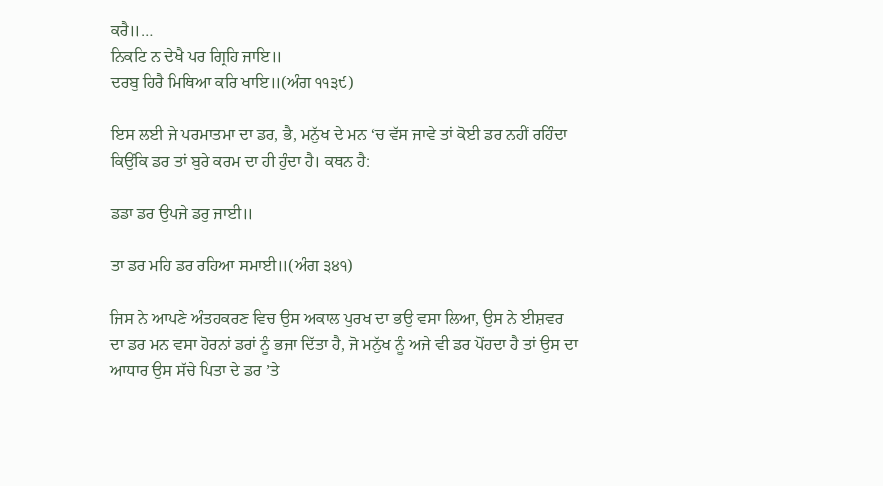ਕਰੈ॥…
ਨਿਕਟਿ ਨ ਦੇਖੈ ਪਰ ਗ੍ਰਿਹਿ ਜਾਇ॥
ਦਰਬੁ ਹਿਰੈ ਮਿਥਿਆ ਕਰਿ ਖਾਇ॥(ਅੰਗ ੧੧੩੯)

ਇਸ ਲਈ ਜੇ ਪਰਮਾਤਮਾ ਦਾ ਡਰ, ਭੈ, ਮਨੁੱਖ ਦੇ ਮਨ ‘ਚ ਵੱਸ ਜਾਵੇ ਤਾਂ ਕੋਈ ਡਰ ਨਹੀਂ ਰਹਿੰਦਾ ਕਿਉਂਕਿ ਡਰ ਤਾਂ ਬੁਰੇ ਕਰਮ ਦਾ ਹੀ ਹੁੰਦਾ ਹੈ। ਕਥਨ ਹੈ:

ਡਡਾ ਡਰ ਉਪਜੇ ਡਰੁ ਜਾਈ॥

ਤਾ ਡਰ ਮਹਿ ਡਰ ਰਹਿਆ ਸਮਾਈ॥(ਅੰਗ ੩੪੧)

ਜਿਸ ਨੇ ਆਪਣੇ ਅੰਤਹਕਰਣ ਵਿਚ ਉਸ ਅਕਾਲ ਪੁਰਖ ਦਾ ਭਉ ਵਸਾ ਲਿਆ, ਉਸ ਨੇ ਈਸ਼ਵਰ ਦਾ ਡਰ ਮਨ ਵਸਾ ਹੋਰਨਾਂ ਡਰਾਂ ਨੂੰ ਭਜਾ ਦਿੱਤਾ ਹੈ, ਜੋ ਮਨੁੱਖ ਨੂੰ ਅਜੇ ਵੀ ਡਰ ਪੋਂਹਦਾ ਹੈ ਤਾਂ ਉਸ ਦਾ ਆਧਾਰ ਉਸ ਸੱਚੇ ਪਿਤਾ ਦੇ ਡਰ ’ਤੇ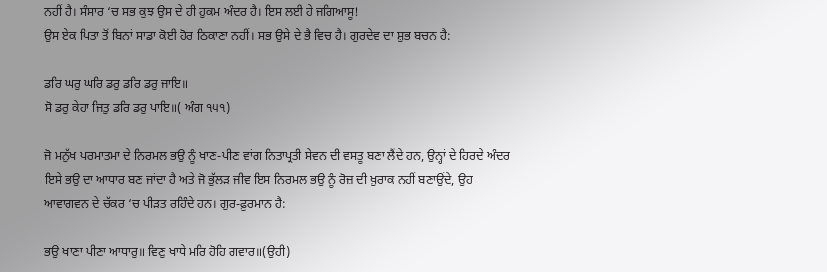ਨਹੀਂ ਹੈ। ਸੰਸਾਰ ‘ਚ ਸਭ ਕੁਝ ਉਸ ਦੇ ਹੀ ਹੁਕਮ ਅੰਦਰ ਹੈ। ਇਸ ਲਈ ਹੇ ਜਗਿਆਸੂ!
ਉਸ ਏਕ ਪਿਤਾ ਤੋਂ ਬਿਨਾਂ ਸਾਡਾ ਕੋਈ ਹੋਰ ਠਿਕਾਣਾ ਨਹੀਂ। ਸਭ ਉਸੇ ਦੇ ਭੈ ਵਿਚ ਹੈ। ਗੁਰਦੇਵ ਦਾ ਸ਼ੁਭ ਬਚਨ ਹੈ:

ਡਰਿ ਘਰੁ ਘਰਿ ਡਰੁ ਡਰਿ ਡਰੁ ਜਾਇ॥
ਸੋ ਡਰੁ ਕੇਹਾ ਜਿਤੁ ਡਰਿ ਡਰੁ ਪਾਇ॥( ਅੰਗ ੧੫੧)

ਜੋ ਮਨੁੱਖ ਪਰਮਾਤਮਾ ਦੇ ਨਿਰਮਲ ਭਉ ਨੂੰ ਖਾਣ-ਪੀਣ ਵਾਂਗ ਨਿਤਾਪ੍ਰਤੀ ਸੇਵਨ ਦੀ ਵਸਤੂ ਬਣਾ ਲੈਂਦੇ ਹਨ, ਉਨ੍ਹਾਂ ਦੇ ਹਿਰਦੇ ਅੰਦਰ ਇਸੇ ਭਉ ਦਾ ਆਧਾਰ ਬਣ ਜਾਂਦਾ ਹੈ ਅਤੇ ਜੋ ਭੁੱਲੜ ਜੀਵ ਇਸ ਨਿਰਮਲ ਭਉ ਨੂੰ ਰੋਜ਼ ਦੀ ਖ਼ੁਰਾਕ ਨਹੀਂ ਬਣਾਉਂਦੇ, ਉਹ ਆਵਾਗਵਨ ਦੇ ਚੱਕਰ ‘ਚ ਪੀੜਤ ਰਹਿੰਦੇ ਹਨ। ਗੁਰ-ਫ਼ੁਰਮਾਨ ਹੈ:

ਭਉ ਖਾਣਾ ਪੀਣਾ ਆਧਾਰੁ॥ ਵਿਣੁ ਖਾਧੇ ਮਰਿ ਹੋਹਿ ਗਵਾਰ॥(ਉਹੀ)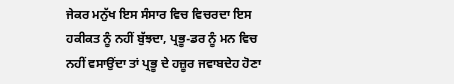ਜੇਕਰ ਮਨੁੱਖ ਇਸ ਸੰਸਾਰ ਵਿਚ ਵਿਚਰਦਾ ਇਸ ਹਕੀਕਤ ਨੂੰ ਨਹੀਂ ਬੁੱਝਦਾ, ਪ੍ਰਭੂ-ਡਰ ਨੂੰ ਮਨ ਵਿਚ ਨਹੀਂ ਵਸਾਉਂਦਾ ਤਾਂ ਪ੍ਰਭੂ ਦੇ ਹਜ਼ੂਰ ਜਵਾਬਦੇਹ ਹੋਣਾ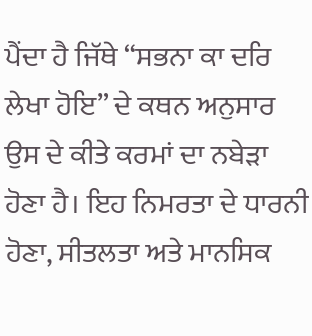ਪੈਂਦਾ ਹੈ ਜਿੱਥੇ “ਸਭਨਾ ਕਾ ਦਰਿ ਲੇਖਾ ਹੋਇ” ਦੇ ਕਥਨ ਅਨੁਸਾਰ ਉਸ ਦੇ ਕੀਤੇ ਕਰਮਾਂ ਦਾ ਨਬੇੜਾ ਹੋਣਾ ਹੈ। ਇਹ ਨਿਮਰਤਾ ਦੇ ਧਾਰਨੀ ਹੋਣਾ, ਸੀਤਲਤਾ ਅਤੇ ਮਾਨਸਿਕ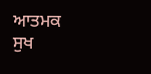ਆਤਮਕ ਸੁਖ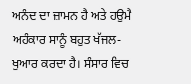ਅਨੰਦ ਦਾ ਜ਼ਾਮਨ ਹੈ ਅਤੇ ਹਉਮੈ ਅਹੰਕਾਰ ਸਾਨੂੰ ਬਹੁਤ ਖੱਜਲ-ਖੁਆਰ ਕਰਦਾ ਹੈ। ਸੰਸਾਰ ਵਿਚ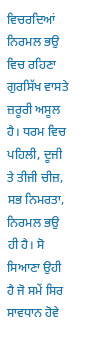ਵਿਚਰਦਿਆਂ ਨਿਰਮਲ ਭਉ ਵਿਚ ਰਹਿਣਾ ਗੁਰਸਿੱਖ ਵਾਸਤੇ ਜ਼ਰੂਰੀ ਅਸੂਲ ਹੈ। ਧਰਮ ਵਿਚ ਪਹਿਲੀ, ਦੂਜੀ ਤੇ ਤੀਜੀ ਚੀਜ਼, ਸਭ ਨਿਮਰਤਾ, ਨਿਰਮਲ ਭਉ ਹੀ ਹੈ। ਸੋ ਸਿਆਣਾ ਉਹੀ ਹੈ ਜੋ ਸਮੇਂ ਸਿਰ ਸਾਵਧਾਨ ਹੋਵੇ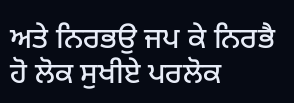ਅਤੇ ਨਿਰਭਉ ਜਪ ਕੇ ਨਿਰਭੈ ਹੋ ਲੋਕ ਸੁਖੀਏ ਪਰਲੋਕ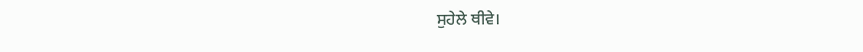ਸੁਹੇਲੇ ਥੀਵੇ।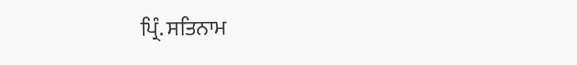ਪ੍ਰਿੰ. ਸਤਿਨਾਮ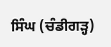ਸਿੰਘ (ਚੰਡੀਗੜ੍ਹ)